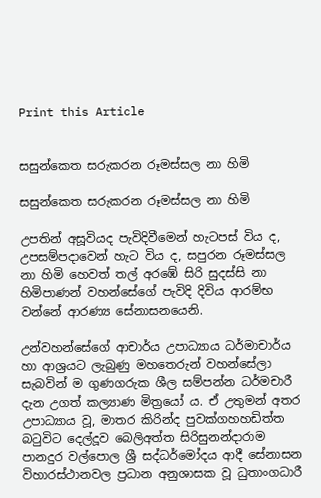Print this Article


සසුන්කෙත සරුකරන රූමස්සල නා හිමි

සසුන්කෙත සරුකරන රූමස්සල නා හිමි

උපතින් අසූවියද පැවිදිවීමෙන් හැටපස් විය ද, උපසම්පදාවෙන් හැට විය ද, සපුරන රූමස්සල නා හිමි හෙවත් තල් අරඹේ සිරි සුදස්සි නා හිමිපාණන් වහන්සේගේ පැවිදි දිවිය ආරම්භ වන්නේ ආරණ්‍ය සේනාසනයෙනි.

උන්වහන්සේගේ ආචාර්ය උපාධ්‍යාය ධර්මාචාර්ය හා ආශ්‍රයට ලැබුණු මහතෙරුන් වහන්සේලා සැබවින් ම ගුණගරුක ශීල සම්පන්න ධර්මචාරී දැන උගත් කල්‍යාණ මිත්‍රයෝ ය. ඒ උතුමන් අතර උපාධ්‍යාය වූ, මාතර කිරින්ද පුවක්ගහහඩිත්ත බටුවිට දෙල්දූව බෙලිඅත්ත සිරිසුනන්දාරාම පානදුර වල්පොල ශ්‍රී සද්ධර්මෝදය ආදී සේනාසන විහාරස්ථානවල ප්‍රධාන අනුශාසක වූ ධුතාංගධාරී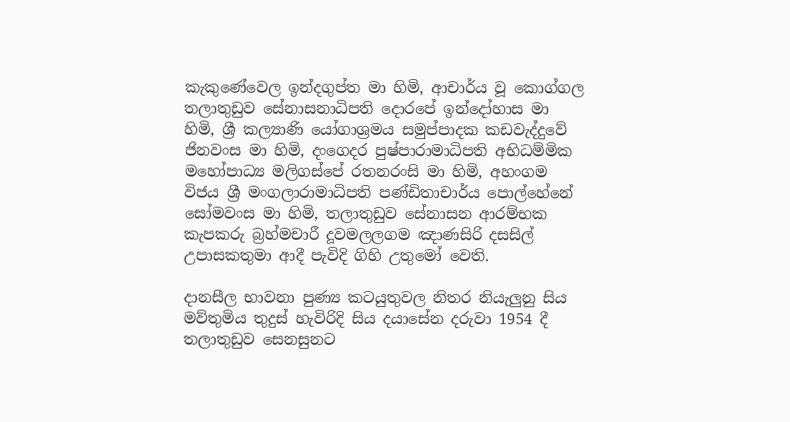කැකුණේවෙල ඉන්දගුප්ත මා හිමි, ආචාර්ය වූ කොග්ගල තලාතුඩුව සේනාසනාධිපති දොරපේ ඉන්දෝහාස මා හිමි, ශ්‍රී කල්‍යාණි යෝගාශ්‍රමය සමුප්පාදක කඩවැද්දුවේ ජිනවංස මා හිමි, දංගෙදර පුෂ්පාරාමාධිපති අභිධම්මික මහෝපාධ්‍ය මලිගස්පේ රතනරංසි මා හිමි, අහංගම විජය ශ්‍රී මංගලාරාමාධිපති පණ්ඩිතාචාර්ය පොල්හේනේ සෝමවංස මා හිමි, තලාතුඩුව සේනාසන ආරම්භක කැපකරු බ්‍රහ්මචාරී දූවමලලගම ඤාණසිරි දසසිල් උපාසකතුමා ආදී පැවිදි ගිහි උතුමෝ වෙති.

දානසීල භාවනා පුණ්‍ය කටයුතුවල නිතර නියැලුනු සිය මව්තුමිය තුදුස් හැවිරිදි සිය දයාසේන දරුවා 1954 දී තලාතුඩුව සෙනසුනට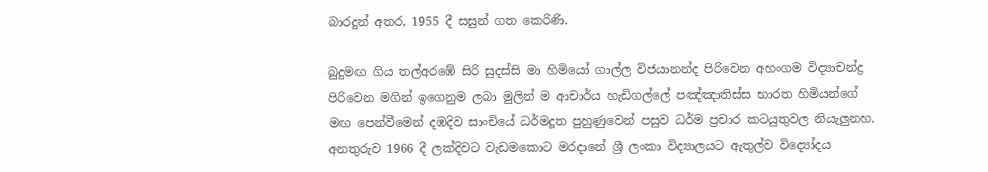බාරදුන් අතර, 1955 දී සසුන් ගත කෙරිණි.

බුදුමඟ ගිය තල්අරඹේ සිරි සුදස්සි මා හිමියෝ ගාල්ල විජයානන්ද පිරිවෙන අහංගම විද්‍යාචන්ද්‍ර පිරිවෙන මගින් ඉගෙනුම ලබා මුලින් ම ආචාර්ය හැඩිගල්ලේ පඤ්ඤාතිස්ස භාරත හිමියන්ගේ මඟ පෙන්වීමෙන් දඹදිව සාංචියේ ධර්මදූත පුහුණුවෙන් පසුව ධර්ම ප්‍රචාර කටයුතුවල නියැලුනහ. අනතුරුව 1966 දී ලක්දිවට වැඩමකොට මරදානේ ශ්‍රී ලංකා විද්‍යාලයට ඇතුල්ව විද්‍යෝදය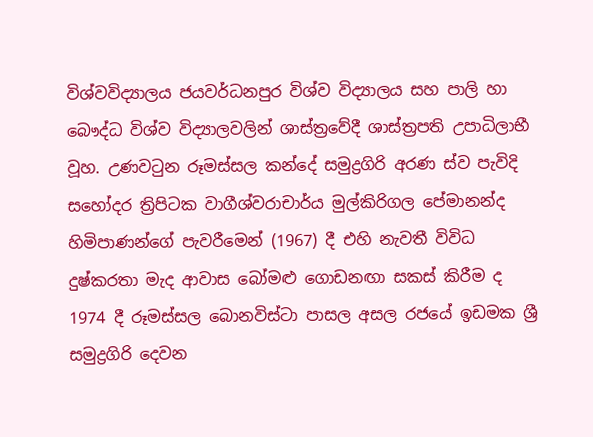විශ්වවිද්‍යාලය ජයවර්ධනපුර විශ්ව විද්‍යාලය සහ පාලි හා බෞද්ධ විශ්ව විද්‍යාලවලින් ශාස්ත්‍රවේදී ශාස්ත්‍රපති උපාධිලාභී වූහ. උණවටුන රූමස්සල කන්දේ සමුද්‍රගිරි අරණ ස්ව පැවිදි සහෝදර ත්‍රිපිටක වාගීශ්වරාචාර්ය මුල්කිරිගල පේමානන්ද හිමිපාණන්ගේ පැවරීමෙන් (1967) දී එහි නැවතී විවිධ දුෂ්කරතා මැද ආවාස බෝමළු ගොඩනඟා සකස් කිරීම ද 1974 දී රූමස්සල බොනවිස්ටා පාසල අසල රජයේ ඉඩමක ශ්‍රී සමුද්‍රගිරි දෙවන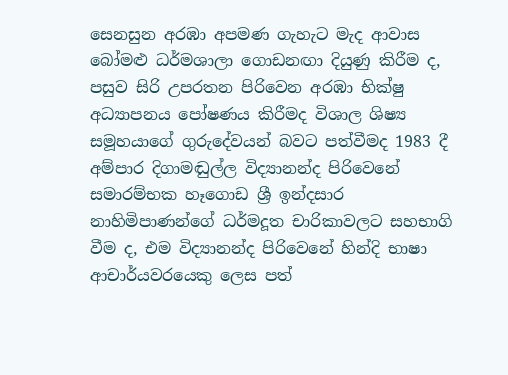සෙනසුන අරඹා අපමණ ගැහැට මැද ආවාස බෝමළු ධර්මශාලා ගොඩනඟා දියුණු කිරීම ද, පසුව සිරි උපරතන පිරිවෙන අරඹා භික්ෂු අධ්‍යාපනය පෝෂණය කිරීමද විශාල ශිෂ්‍ය සමූහයාගේ ගුරුදේවයන් බවට පත්වීමද 1983 දී අම්පාර දිගාමඬුල්ල විද්‍යානන්ද පිරිවෙනේ සමාරම්භක හෑගොඩ ශ්‍රී ඉන්දසාර නාහිමිපාණන්ගේ ධර්මදූත චාරිකාවලට සහභාගි වීම ද, එම විද්‍යානන්ද පිරිවෙනේ හින්දි භාෂා ආචාර්යවරයෙකු ලෙස පත්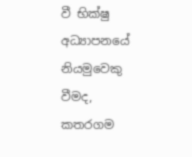වී භික්ෂු අධ්‍යාපනයේ නියමුවෙකු වීමද, කතරගම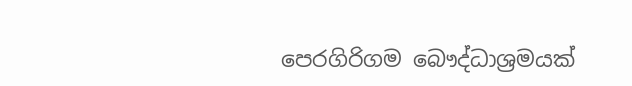පෙරගිරිගම බෞද්ධාශ්‍රමයක්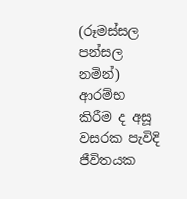(රූමස්සල පන්සල නමින්) ආරම්භ කිරීම ද අසූ වසරක පැවිදි ජීවිතයක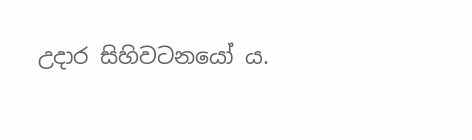උදාර සිහිවටනයෝ ය.